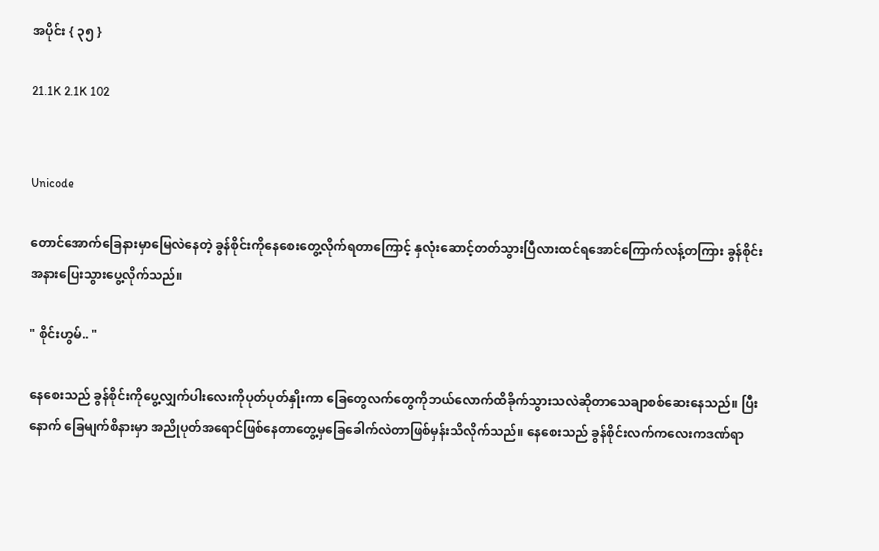အပိုင်း { ၃၅ }

21.1K 2.1K 102


Unicode

တောင်အောက်ခြေနားမှာမြေလဲနေတဲ့ ခွန်စိုင်းကိုနေစေးတွေ့လိုက်ရတာကြောင့် နှလုံးဆောင့်တတ်သွားပြီလားထင်ရအောင်ကြောက်လန့်တကြား ခွန်စိုင်းအနားပြေးသွားပွေ့လိုက်သည်။

" စိုင်းဟွမ်.. "

နေစေးသည် ခွန်စိုင်းကိုပွေ့လျှက်ပါးလေးကိုပုတ်ပုတ်နှိုးကာ ခြေတွေလက်တွေကိုဘယ်လောက်ထိခိုက်သွားသလဲဆိုတာသေချာစစ်ဆေးနေသည်။ ပြီးနောက် ခြေမျက်စိနားမှာ အညိုပုတ်အရောင်ဖြစ်နေတာတွေ့မှခြေခေါက်လဲတာဖြစ်မှန်းသိလိုက်သည်။ နေစေးသည် ခွန်စိုင်းလက်ကလေးကဒဏ်ရာ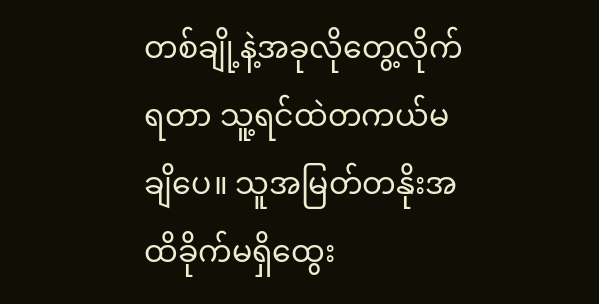တစ်ချို့နဲ့အခုလိုတွေ့လိုက်ရတာ သူ့ရင်ထဲတကယ်မချိပေ။ သူအမြတ်တနိုးအထိခိုက်မရှိထွေး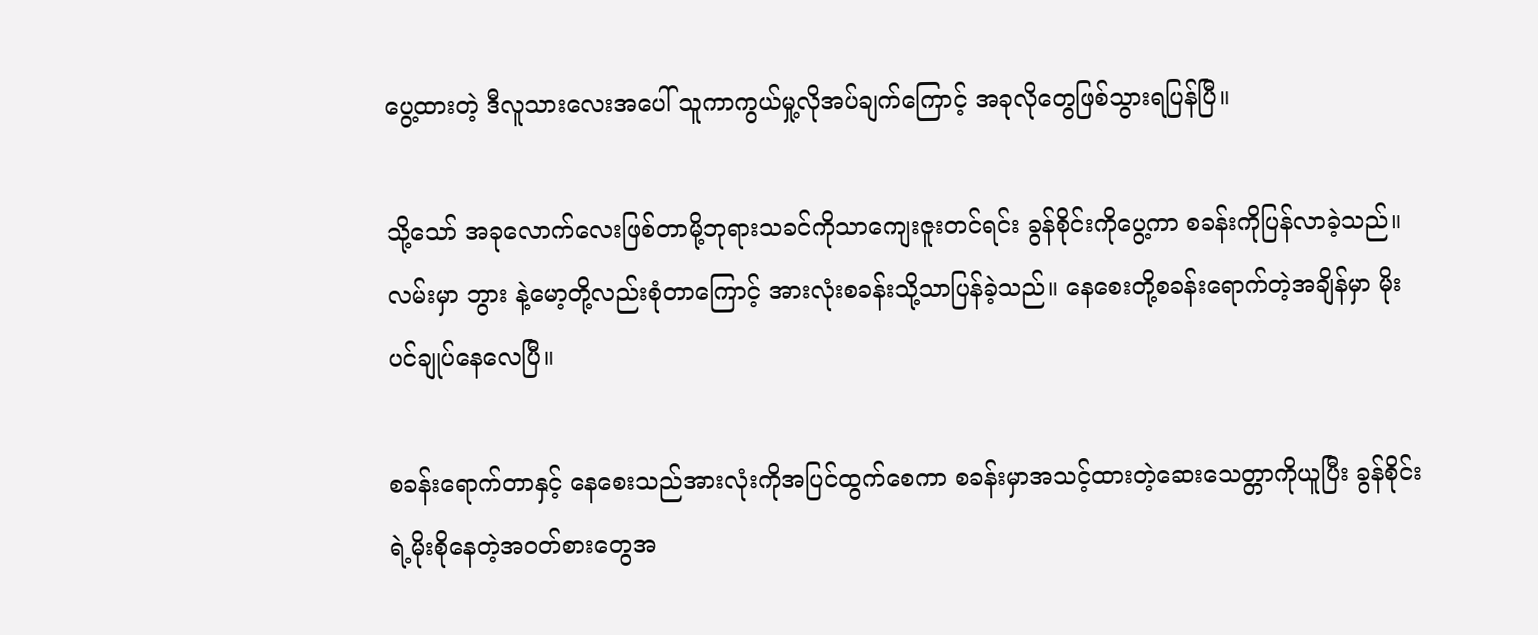ပွေ့ထားတဲ့ ဒီလူသားလေးအပေါ် သူကာကွယ်မှု့လိုအပ်ချက်ကြောင့် အခုလိုတွေဖြစ်သွားရပြန်ပြီ။

သို့သော် အခုလောက်လေးဖြစ်တာမို့ဘုရားသခင်ကိုသာကျေးဇူးတင်ရင်း ခွန်စိုင်းကိုပွေ့ကာ စခန်းကိုပြန်လာခဲ့သည်။ လမ်းမှာ ဘွား နဲ့မော့တို့လည်းစုံတာကြောင့် အားလုံးစခန်းသို့သာပြန်ခဲ့သည်။ နေစေးတို့စခန်းရောက်တဲ့အချိန်မှာ မိုးပင်ချုပ်နေလေပြီ။

စခန်းရောက်တာနှင့် နေစေးသည်အားလုံးကိုအပြင်ထွက်စေကာ စခန်းမှာအသင့်ထားတဲ့ဆေးသေတ္တာကိုယူပြီး ခွန်စိုင်းရဲ့မိုးစိုနေတဲ့အဝတ်စားတွေအ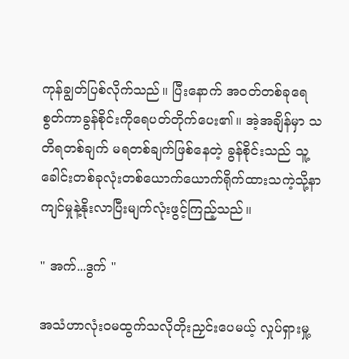ကုန်ချွတ်ပြစ်လိုက်သည်။ ပြီးနောက် အဝတ်တစ်ခုရေစွတ်ကာခွန်စိုင်းကိုရေပတ်တိုက်ပေး၏။ အဲ့အချိန်မှာ သတိရတစ်ချက် မရတစ်ချက်ဖြစ်နေတဲ့ ခွန်စိုင်းသည် သူ့ခေါင်းတစ်ခုလုံးတစ်ယောက်ယောက်ရိုက်ထားသကဲ့သို့နာကျင်မှုနဲ့နိုးလာပြီးမျက်လုံးဖွင့်ကြည့်သည်။

" အက်...ဒွက် "

အသံဟာလုံးဝမထွက်သလိုတိုးညှင်းပေမယ့် လှုပ်ရှားမှု့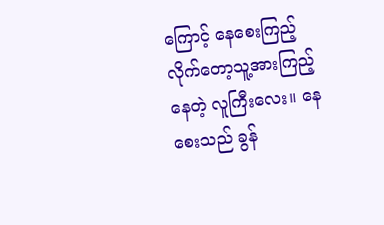ကြောင့် နေစေးကြည့်လိုက်တော့သူ့အားကြည့်နေတဲ့ လူကြီးလေး။ နေစေးသည် ခွန်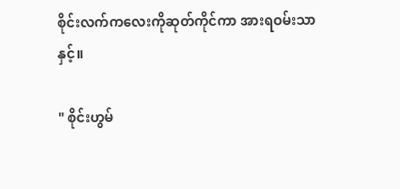စိုင်းလက်ကလေးကိုဆုတ်ကိုင်ကာ အားရဝမ်းသာနှင့်။

" စိုင်းဟွမ်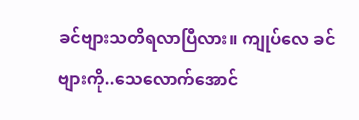ခင်ဗျားသတိရလာပြီလား။ ကျုပ်လေ ခင်ဗျားကို..သေလောက်အောင်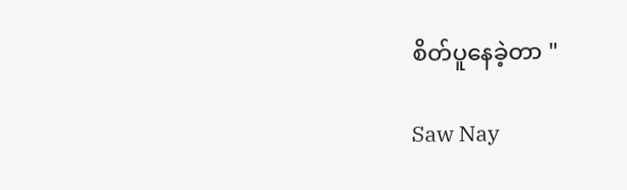စိတ်ပူနေခဲ့တာ "

Saw Nay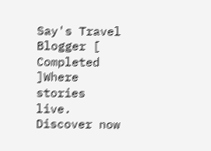Say's Travel Blogger [ Completed ]Where stories live. Discover now